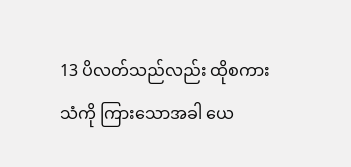13 ပိလတ်သည်လည်း ထိုစကားသံကို ကြားသောအခါ ယေ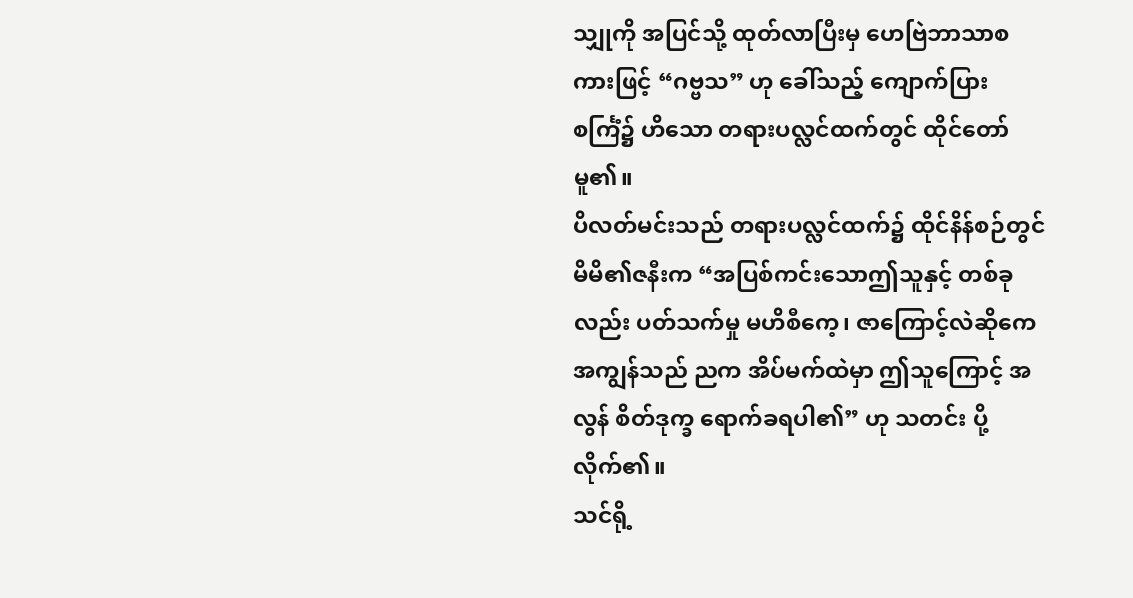သျှုကို အပြင်သို့ ထုတ်လာပြီးမှ ဟေဗြဲဘာသာစကားဖြင့် “ဂဗ္ဗသ” ဟု ခေါ်သည့် ကျောက်ပြား စင်္ကြံ၌ ဟိသော တရားပလ္လင်ထက်တွင် ထိုင်တော်မူ၏။
ပိလတ်မင်းသည် တရားပလ္လင်ထက်၌ ထိုင်နိန်စဉ်တွင် မိမိ၏ဇနီးက “အပြစ်ကင်းသောဤသူနှင့် တစ်ခုလည်း ပတ်သက်မှု မဟိစီကေ့၊ ဇာကြောင့်လဲဆိုကေ အကျွန်သည် ညက အိပ်မက်ထဲမှာ ဤသူကြောင့် အလွန် စိတ်ဒုက္ခ ရောက်ခရပါ၏” ဟု သတင်း ပို့လိုက်၏။
သင်ရို့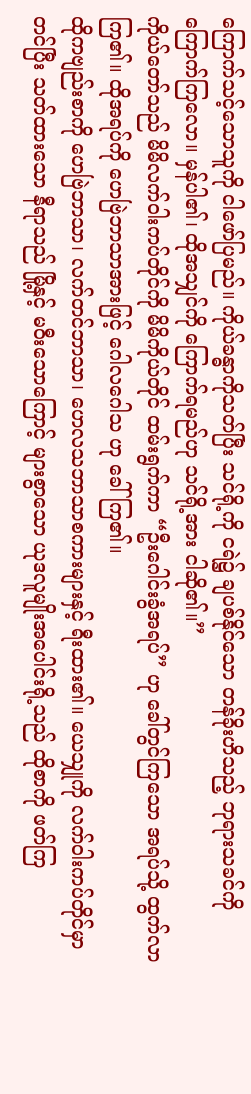ကြောက်သင့်သောသူကို ငါဖော်ပြမည်။ ကိုယ်ခန္ဓာကိုသတ်ပြီး သင်ရို့ကို ငရဲ၌ ချပစ်နိုင်သော တန်ခိုးဟိသည့် ဘုရားသခင်ကို ကြောက်ကြလော။ မှန်ပါ၏၊ ထိုအသျှင်ကို ကြောက်ရမည်ဟု သင်ရို့အား ငါဆို၏။”
ကိုယ်တော်သည် မိမိလက်ဝါးကပ်တိုင်ကို မိမိကိုယ်တိုင် ထမ်းရွက်ကာ “ဦးဂေါင်းခွံအရပ်” ဟု ခေါ်တွင်ကြသော အရပ်သို့ ထွက်လာကြ၏။ ထိုအရပ်ကို ဟေဗြဲဘာသာအားဖြင့် ဂေါလဂေါသ ဟု ခေါ်ကြ၏။
ထိုကဗျည်းစာကို ဟေဗြဲဘာသာ၊ လက်တင်ဘာသာ၊ ဟေလသဘာသာစကားများနှင့် ရီးထား၏။ ယေသျှုကို လက်ဝါးကပ်တိုင်မှာ တင်ပြီး သတ်ထားသော နီရာသည် မြို့နှင့် မဝီးသောကြောင့် များစွာသော ယုဒလူမျိုးအပေါင်းရို့သည် ထိုစာကို ဖတ်ကြ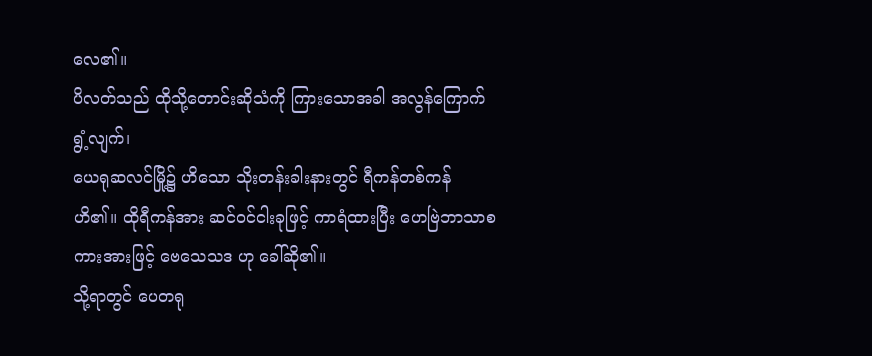လေ၏။
ပိလတ်သည် ထိုသို့တောင်းဆိုသံကို ကြားသောအခါ အလွန်ကြောက်ရွံ့လျက်၊
ယေရုဆလင်မြို့၌ ဟိသော သိုးတန်းခါးနားတွင် ရီကန်တစ်ကန် ဟိ၏။ ထိုရီကန်အား ဆင်ဝင်ငါးခုဖြင့် ကာရံထားပြီး ဟေဗြဲဘာသာစကားအားဖြင့် ဗေသေသဒ ဟု ခေါ်ဆို၏။
သို့ရာတွင် ပေတရု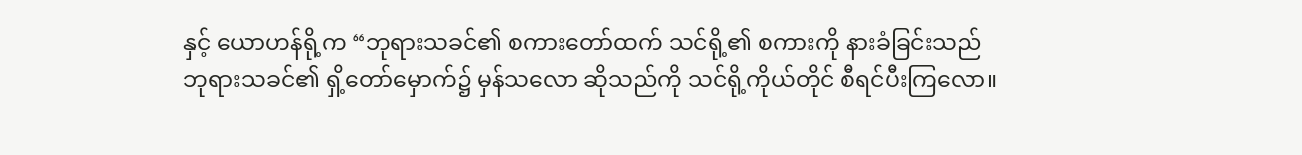နှင့် ယောဟန်ရို့က “ဘုရားသခင်၏ စကားတော်ထက် သင်ရို့၏ စကားကို နားခံခြင်းသည် ဘုရားသခင်၏ ရှိ့တော်မှောက်၌ မှန်သလော ဆိုသည်ကို သင်ရို့ကိုယ်တိုင် စီရင်ပီးကြလော။